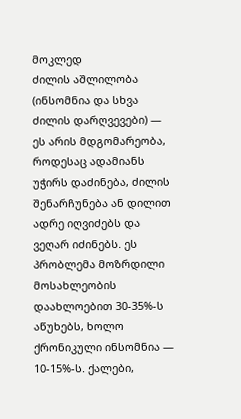მოკლედ
ძილის აშლილობა (ინსომნია და სხვა ძილის დარღვევები) — ეს არის მდგომარეობა, როდესაც ადამიანს უჭირს დაძინება, ძილის შენარჩუნება ან დილით ადრე იღვიძებს და ვეღარ იძინებს. ეს პრობლემა მოზრდილი მოსახლეობის დაახლოებით 30-35%-ს აწუხებს, ხოლო ქრონიკული ინსომნია — 10-15%-ს. ქალები,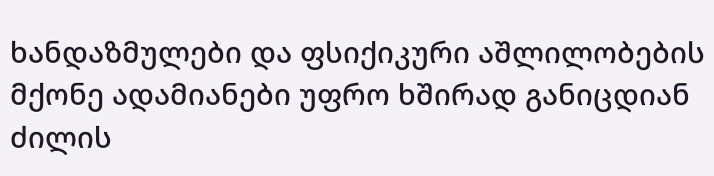ხანდაზმულები და ფსიქიკური აშლილობების მქონე ადამიანები უფრო ხშირად განიცდიან ძილის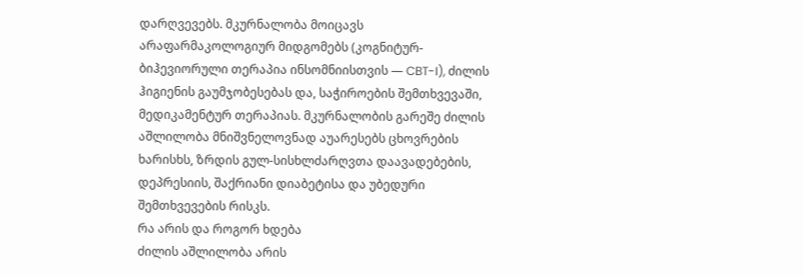დარღვევებს. მკურნალობა მოიცავს არაფარმაკოლოგიურ მიდგომებს (კოგნიტურ-ბიჰევიორული თერაპია ინსომნიისთვის — CBT-I), ძილის ჰიგიენის გაუმჯობესებას და, საჭიროების შემთხვევაში, მედიკამენტურ თერაპიას. მკურნალობის გარეშე ძილის აშლილობა მნიშვნელოვნად აუარესებს ცხოვრების ხარისხს, ზრდის გულ-სისხლძარღვთა დაავადებების, დეპრესიის, შაქრიანი დიაბეტისა და უბედური შემთხვევების რისკს.
რა არის და როგორ ხდება
ძილის აშლილობა არის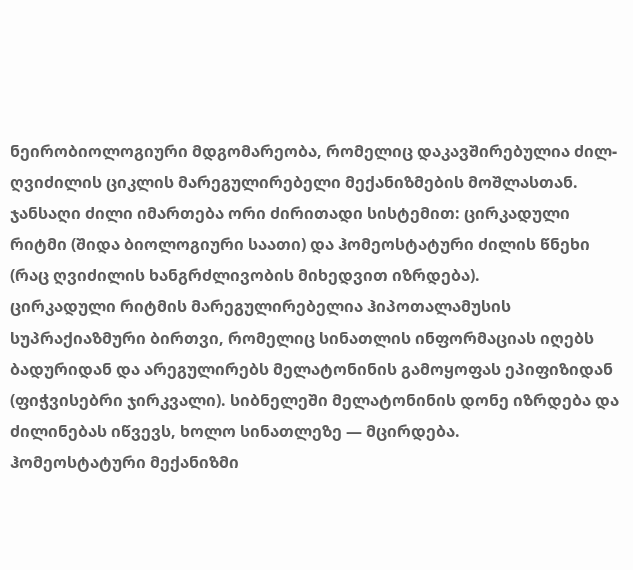ნეირობიოლოგიური მდგომარეობა, რომელიც დაკავშირებულია ძილ-ღვიძილის ციკლის მარეგულირებელი მექანიზმების მოშლასთან. ჯანსაღი ძილი იმართება ორი ძირითადი სისტემით: ცირკადული რიტმი (შიდა ბიოლოგიური საათი) და ჰომეოსტატური ძილის წნეხი (რაც ღვიძილის ხანგრძლივობის მიხედვით იზრდება).
ცირკადული რიტმის მარეგულირებელია ჰიპოთალამუსის სუპრაქიაზმური ბირთვი, რომელიც სინათლის ინფორმაციას იღებს ბადურიდან და არეგულირებს მელატონინის გამოყოფას ეპიფიზიდან (ფიჭვისებრი ჯირკვალი). სიბნელეში მელატონინის დონე იზრდება და ძილინებას იწვევს, ხოლო სინათლეზე — მცირდება.
ჰომეოსტატური მექანიზმი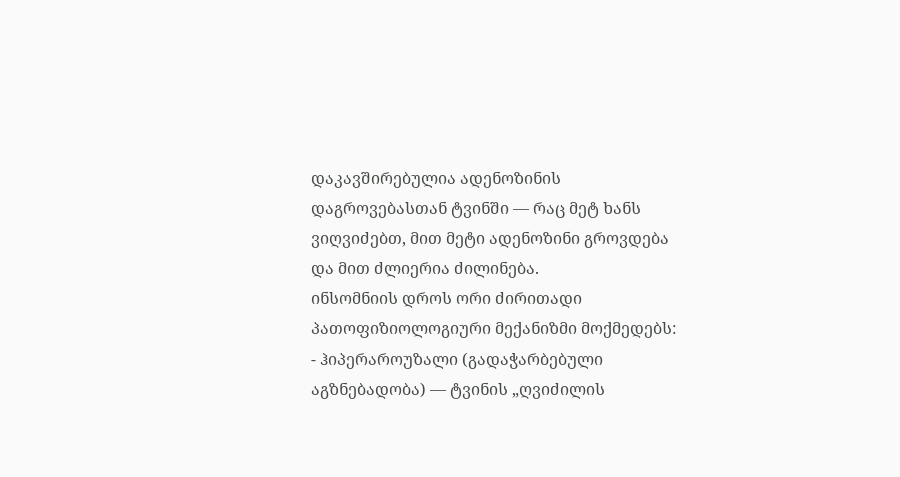დაკავშირებულია ადენოზინის დაგროვებასთან ტვინში — რაც მეტ ხანს ვიღვიძებთ, მით მეტი ადენოზინი გროვდება და მით ძლიერია ძილინება.
ინსომნიის დროს ორი ძირითადი პათოფიზიოლოგიური მექანიზმი მოქმედებს:
- ჰიპერაროუზალი (გადაჭარბებული აგზნებადობა) — ტვინის „ღვიძილის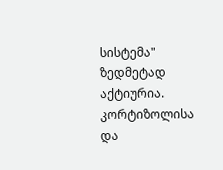სისტემა" ზედმეტად აქტიურია. კორტიზოლისა და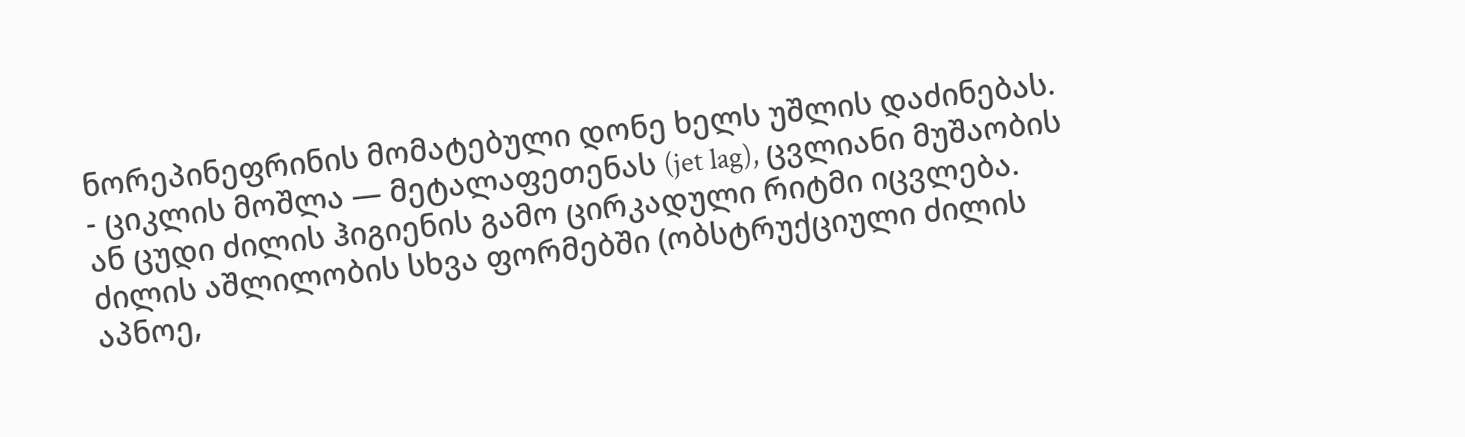ნორეპინეფრინის მომატებული დონე ხელს უშლის დაძინებას.
- ციკლის მოშლა — მეტალაფეთენას (jet lag), ცვლიანი მუშაობის ან ცუდი ძილის ჰიგიენის გამო ცირკადული რიტმი იცვლება.
ძილის აშლილობის სხვა ფორმებში (ობსტრუქციული ძილის აპნოე,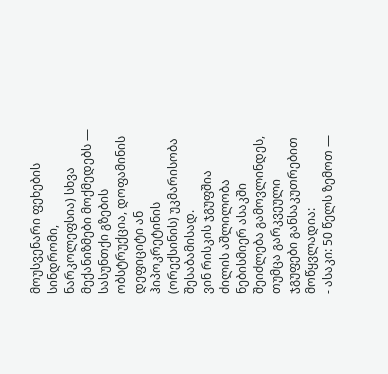მოუსვენარი ფეხების სინდრომი, ნარკოლეფსია) სხვა მექანიზმები მოქმედებს — სასუნთქი გზების ობსტრუქცია, დოფამინის დეფიციტი ან ჰიპოკრეტინის (ორექსინის) უკმარისობა შესაბამისად.
ვინ რისკის ჯგუფშია
ძილის აშლილობა ნებისმიერ ასაკში შეიძლება გამოვლინდეს, თუმცა გარკვეული ჯგუფები განსაკუთრებით მოწყვლადია:
- ასაკი: 50 წელს ზემოთ —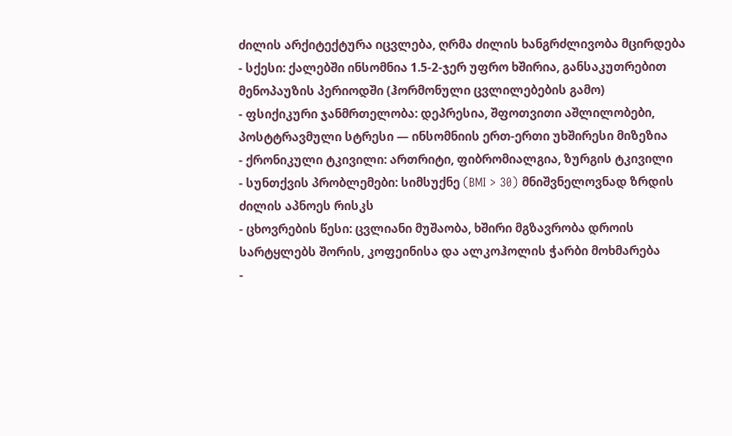ძილის არქიტექტურა იცვლება, ღრმა ძილის ხანგრძლივობა მცირდება
- სქესი: ქალებში ინსომნია 1.5-2-ჯერ უფრო ხშირია, განსაკუთრებით მენოპაუზის პერიოდში (ჰორმონული ცვლილებების გამო)
- ფსიქიკური ჯანმრთელობა: დეპრესია, შფოთვითი აშლილობები, პოსტტრავმული სტრესი — ინსომნიის ერთ-ერთი უხშირესი მიზეზია
- ქრონიკული ტკივილი: ართრიტი, ფიბრომიალგია, ზურგის ტკივილი
- სუნთქვის პრობლემები: სიმსუქნე (BMI > 30) მნიშვნელოვნად ზრდის ძილის აპნოეს რისკს
- ცხოვრების წესი: ცვლიანი მუშაობა, ხშირი მგზავრობა დროის სარტყლებს შორის, კოფეინისა და ალკოჰოლის ჭარბი მოხმარება
-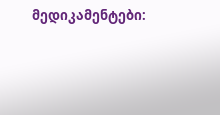მედიკამენტები: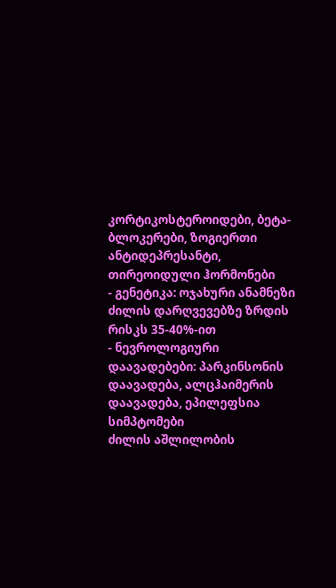კორტიკოსტეროიდები, ბეტა-ბლოკერები, ზოგიერთი ანტიდეპრესანტი, თირეოიდული ჰორმონები
- გენეტიკა: ოჯახური ანამნეზი ძილის დარღვევებზე ზრდის რისკს 35-40%-ით
- ნევროლოგიური დაავადებები: პარკინსონის დაავადება, ალცჰაიმერის დაავადება, ეპილეფსია
სიმპტომები
ძილის აშლილობის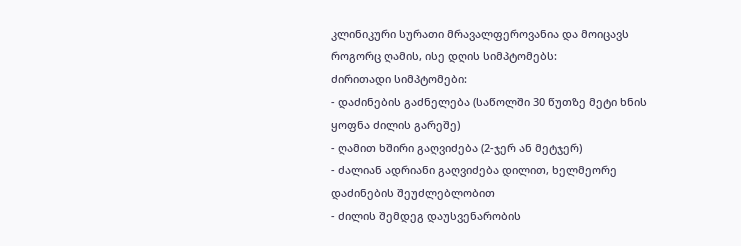კლინიკური სურათი მრავალფეროვანია და მოიცავს როგორც ღამის, ისე დღის სიმპტომებს:
ძირითადი სიმპტომები:
- დაძინების გაძნელება (საწოლში 30 წუთზე მეტი ხნის ყოფნა ძილის გარეშე)
- ღამით ხშირი გაღვიძება (2-ჯერ ან მეტჯერ)
- ძალიან ადრიანი გაღვიძება დილით, ხელმეორე დაძინების შეუძლებლობით
- ძილის შემდეგ დაუსვენარობის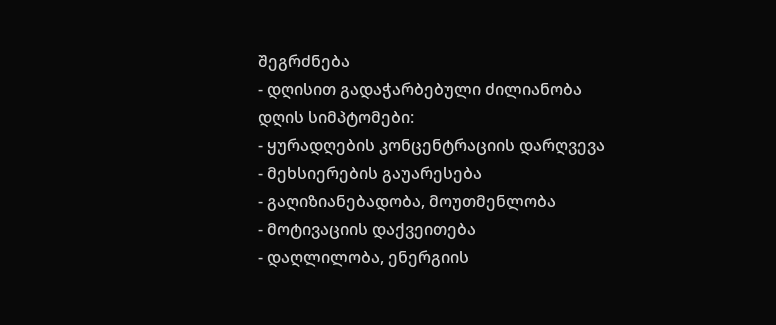შეგრძნება
- დღისით გადაჭარბებული ძილიანობა
დღის სიმპტომები:
- ყურადღების კონცენტრაციის დარღვევა
- მეხსიერების გაუარესება
- გაღიზიანებადობა, მოუთმენლობა
- მოტივაციის დაქვეითება
- დაღლილობა, ენერგიის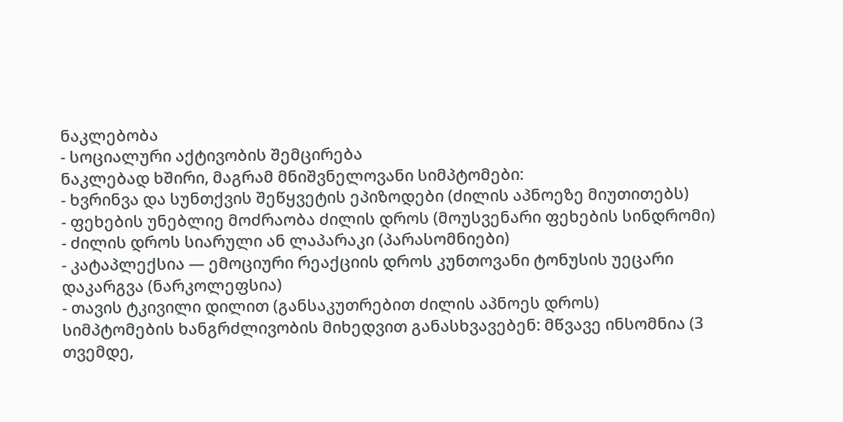ნაკლებობა
- სოციალური აქტივობის შემცირება
ნაკლებად ხშირი, მაგრამ მნიშვნელოვანი სიმპტომები:
- ხვრინვა და სუნთქვის შეწყვეტის ეპიზოდები (ძილის აპნოეზე მიუთითებს)
- ფეხების უნებლიე მოძრაობა ძილის დროს (მოუსვენარი ფეხების სინდრომი)
- ძილის დროს სიარული ან ლაპარაკი (პარასომნიები)
- კატაპლექსია — ემოციური რეაქციის დროს კუნთოვანი ტონუსის უეცარი დაკარგვა (ნარკოლეფსია)
- თავის ტკივილი დილით (განსაკუთრებით ძილის აპნოეს დროს)
სიმპტომების ხანგრძლივობის მიხედვით განასხვავებენ: მწვავე ინსომნია (3 თვემდე,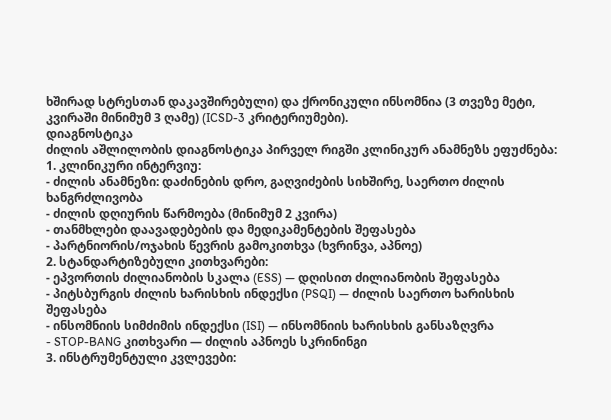ხშირად სტრესთან დაკავშირებული) და ქრონიკული ინსომნია (3 თვეზე მეტი, კვირაში მინიმუმ 3 ღამე) (ICSD-3 კრიტერიუმები).
დიაგნოსტიკა
ძილის აშლილობის დიაგნოსტიკა პირველ რიგში კლინიკურ ანამნეზს ეფუძნება:
1. კლინიკური ინტერვიუ:
- ძილის ანამნეზი: დაძინების დრო, გაღვიძების სიხშირე, საერთო ძილის ხანგრძლივობა
- ძილის დღიურის წარმოება (მინიმუმ 2 კვირა)
- თანმხლები დაავადებების და მედიკამენტების შეფასება
- პარტნიორის/ოჯახის წევრის გამოკითხვა (ხვრინვა, აპნოე)
2. სტანდარტიზებული კითხვარები:
- ეპვორთის ძილიანობის სკალა (ESS) — დღისით ძილიანობის შეფასება
- პიტსბურგის ძილის ხარისხის ინდექსი (PSQI) — ძილის საერთო ხარისხის შეფასება
- ინსომნიის სიმძიმის ინდექსი (ISI) — ინსომნიის ხარისხის განსაზღვრა
- STOP-BANG კითხვარი — ძილის აპნოეს სკრინინგი
3. ინსტრუმენტული კვლევები: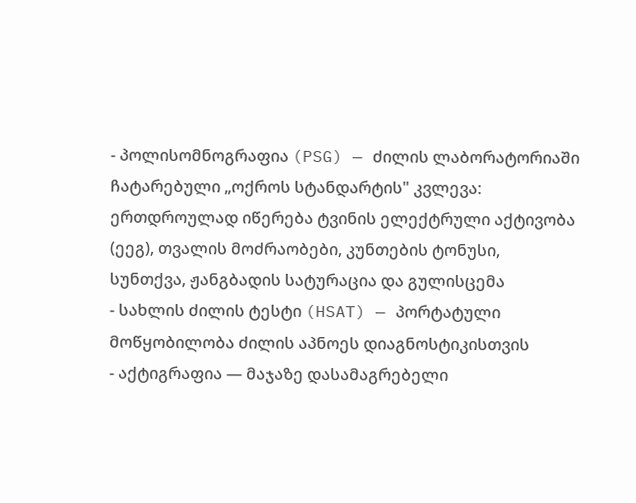- პოლისომნოგრაფია (PSG) — ძილის ლაბორატორიაში ჩატარებული „ოქროს სტანდარტის" კვლევა: ერთდროულად იწერება ტვინის ელექტრული აქტივობა (ეეგ), თვალის მოძრაობები, კუნთების ტონუსი, სუნთქვა, ჟანგბადის სატურაცია და გულისცემა
- სახლის ძილის ტესტი (HSAT) — პორტატული მოწყობილობა ძილის აპნოეს დიაგნოსტიკისთვის
- აქტიგრაფია — მაჯაზე დასამაგრებელი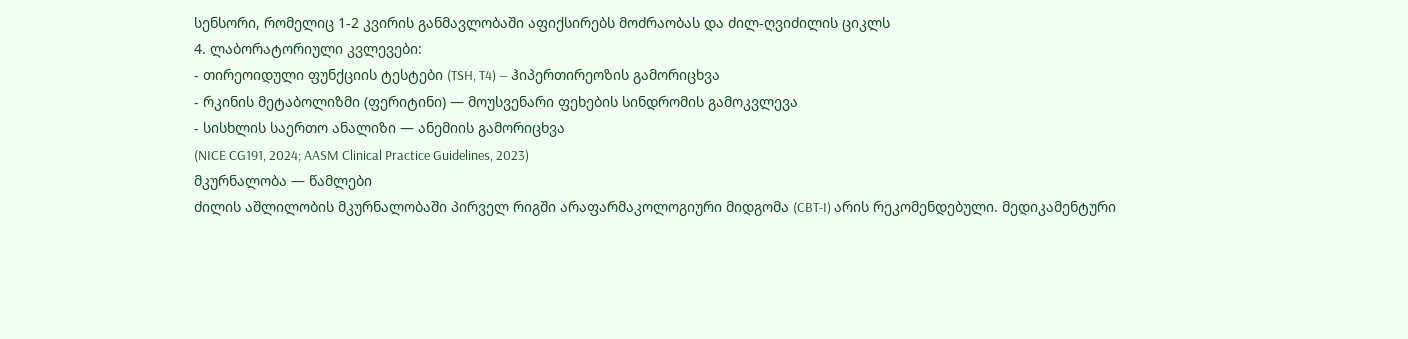სენსორი, რომელიც 1-2 კვირის განმავლობაში აფიქსირებს მოძრაობას და ძილ-ღვიძილის ციკლს
4. ლაბორატორიული კვლევები:
- თირეოიდული ფუნქციის ტესტები (TSH, T4) — ჰიპერთირეოზის გამორიცხვა
- რკინის მეტაბოლიზმი (ფერიტინი) — მოუსვენარი ფეხების სინდრომის გამოკვლევა
- სისხლის საერთო ანალიზი — ანემიის გამორიცხვა
(NICE CG191, 2024; AASM Clinical Practice Guidelines, 2023)
მკურნალობა — წამლები
ძილის აშლილობის მკურნალობაში პირველ რიგში არაფარმაკოლოგიური მიდგომა (CBT-I) არის რეკომენდებული. მედიკამენტური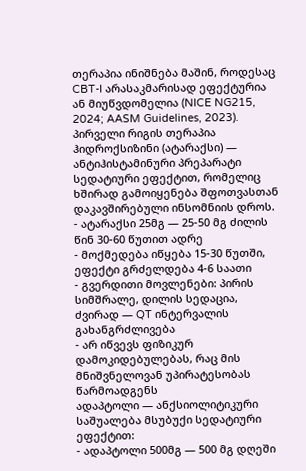თერაპია ინიშნება მაშინ, როდესაც CBT-I არასაკმარისად ეფექტურია ან მიუწვდომელია (NICE NG215, 2024; AASM Guidelines, 2023).
პირველი რიგის თერაპია
ჰიდროქსიზინი (ატარაქსი) — ანტიჰისტამინური პრეპარატი სედატიური ეფექტით, რომელიც ხშირად გამოიყენება შფოთვასთან დაკავშირებული ინსომნიის დროს.
- ატარაქსი 25მგ — 25-50 მგ ძილის წინ 30-60 წუთით ადრე
- მოქმედება იწყება 15-30 წუთში, ეფექტი გრძელდება 4-6 საათი
- გვერდითი მოვლენები: პირის სიმშრალე, დილის სედაცია, ძვირად — QT ინტერვალის გახანგრძლივება
- არ იწვევს ფიზიკურ დამოკიდებულებას, რაც მის მნიშვნელოვან უპირატესობას წარმოადგენს
ადაპტოლი — ანქსიოლიტიკური საშუალება მსუბუქი სედატიური ეფექტით:
- ადაპტოლი 500მგ — 500 მგ დღეში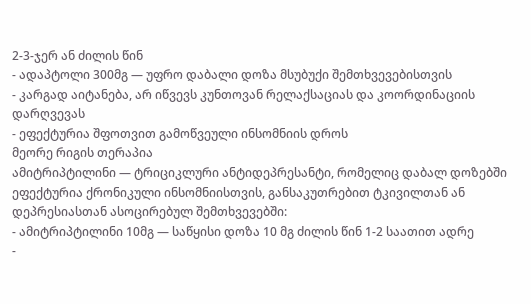2-3-ჯერ ან ძილის წინ
- ადაპტოლი 300მგ — უფრო დაბალი დოზა მსუბუქი შემთხვევებისთვის
- კარგად აიტანება, არ იწვევს კუნთოვან რელაქსაციას და კოორდინაციის დარღვევას
- ეფექტურია შფოთვით გამოწვეული ინსომნიის დროს
მეორე რიგის თერაპია
ამიტრიპტილინი — ტრიციკლური ანტიდეპრესანტი, რომელიც დაბალ დოზებში ეფექტურია ქრონიკული ინსომნიისთვის, განსაკუთრებით ტკივილთან ან დეპრესიასთან ასოცირებულ შემთხვევებში:
- ამიტრიპტილინი 10მგ — საწყისი დოზა 10 მგ ძილის წინ 1-2 საათით ადრე
-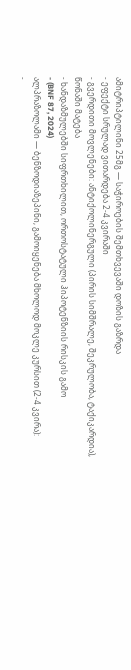ამიტრიპტილინი 25მგ — საჭიროების შემთხვევაში დოზის გაზრდა
- ეფექტი სრულად ვითარდება 2-4 კვირაში
- გვერდითი მოვლენები: ანტიქოლინერგული (პირის სიმშრალე, შეკრულობა, ტაქიკარდია), წონაში მატება
- ხანდაზმულებში სიფრთხილით, ორთოსტატული ჰიპოტენზიის რისკის გამო
- (BNF 87, 2024)
ალპრაზოლამი — ბენზოდიაზეპინი, გამოიყენება მხოლოდ მოკლე კურსით (2-4 კვირა):
-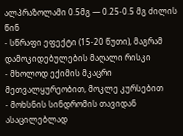ალპრაზოლამი 0.5მგ — 0.25-0.5 მგ ძილის წინ
- სწრაფი ეფექტი (15-20 წუთი), მაგრამ დამოკიდებულების მაღალი რისკი
- მხოლოდ ექიმის მკაცრი მეთვალყურეობით, მოკლე კურსებით
- მოხსნის სინდრომის თავიდან ასაცილებლად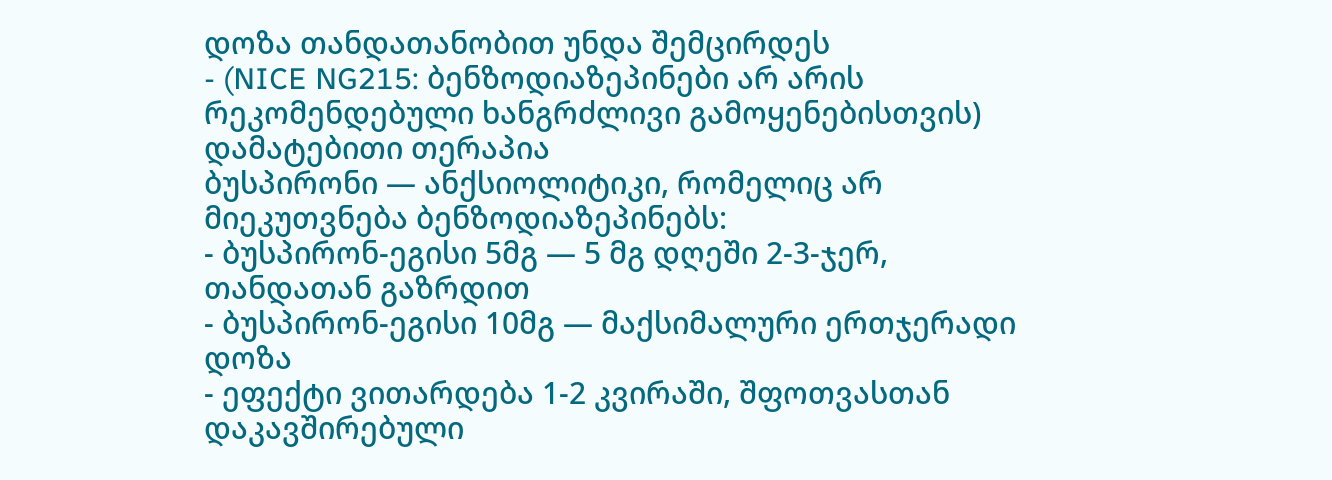დოზა თანდათანობით უნდა შემცირდეს
- (NICE NG215: ბენზოდიაზეპინები არ არის რეკომენდებული ხანგრძლივი გამოყენებისთვის)
დამატებითი თერაპია
ბუსპირონი — ანქსიოლიტიკი, რომელიც არ მიეკუთვნება ბენზოდიაზეპინებს:
- ბუსპირონ-ეგისი 5მგ — 5 მგ დღეში 2-3-ჯერ, თანდათან გაზრდით
- ბუსპირონ-ეგისი 10მგ — მაქსიმალური ერთჯერადი დოზა
- ეფექტი ვითარდება 1-2 კვირაში, შფოთვასთან დაკავშირებული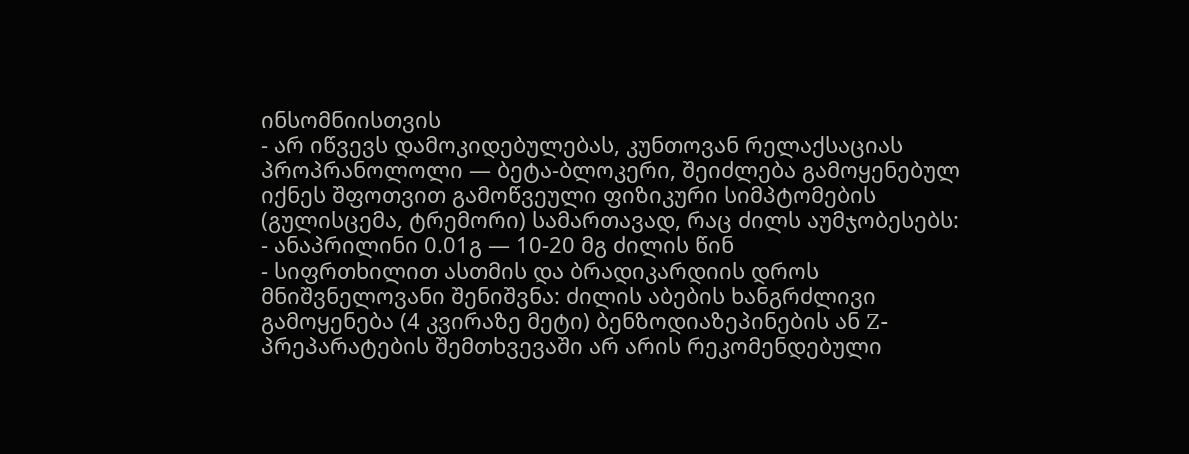ინსომნიისთვის
- არ იწვევს დამოკიდებულებას, კუნთოვან რელაქსაციას
პროპრანოლოლი — ბეტა-ბლოკერი, შეიძლება გამოყენებულ იქნეს შფოთვით გამოწვეული ფიზიკური სიმპტომების (გულისცემა, ტრემორი) სამართავად, რაც ძილს აუმჯობესებს:
- ანაპრილინი 0.01გ — 10-20 მგ ძილის წინ
- სიფრთხილით ასთმის და ბრადიკარდიის დროს
მნიშვნელოვანი შენიშვნა: ძილის აბების ხანგრძლივი გამოყენება (4 კვირაზე მეტი) ბენზოდიაზეპინების ან Z-პრეპარატების შემთხვევაში არ არის რეკომენდებული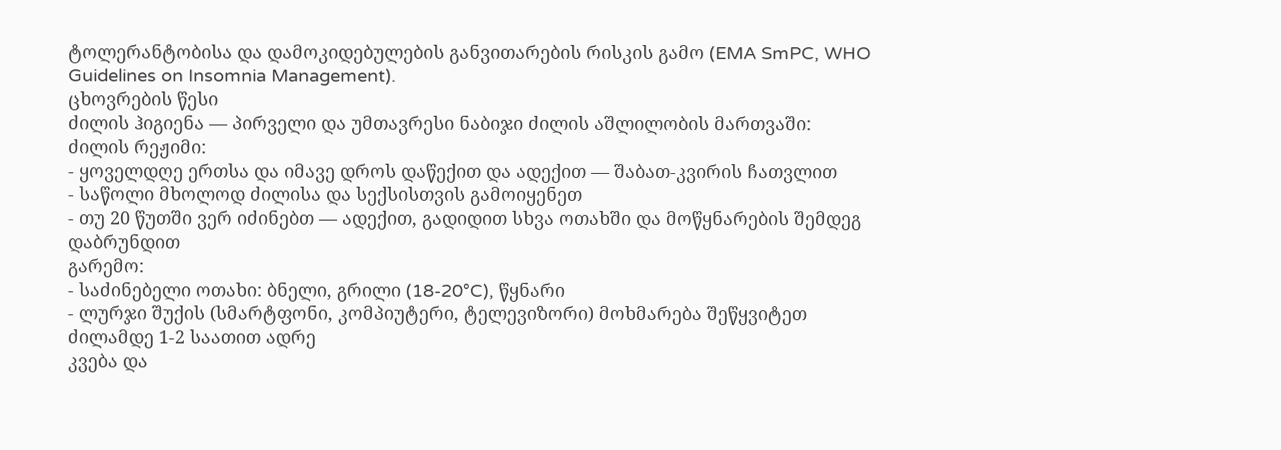ტოლერანტობისა და დამოკიდებულების განვითარების რისკის გამო (EMA SmPC, WHO Guidelines on Insomnia Management).
ცხოვრების წესი
ძილის ჰიგიენა — პირველი და უმთავრესი ნაბიჯი ძილის აშლილობის მართვაში:
ძილის რეჟიმი:
- ყოველდღე ერთსა და იმავე დროს დაწექით და ადექით — შაბათ-კვირის ჩათვლით
- საწოლი მხოლოდ ძილისა და სექსისთვის გამოიყენეთ
- თუ 20 წუთში ვერ იძინებთ — ადექით, გადიდით სხვა ოთახში და მოწყნარების შემდეგ დაბრუნდით
გარემო:
- საძინებელი ოთახი: ბნელი, გრილი (18-20°C), წყნარი
- ლურჯი შუქის (სმარტფონი, კომპიუტერი, ტელევიზორი) მოხმარება შეწყვიტეთ ძილამდე 1-2 საათით ადრე
კვება და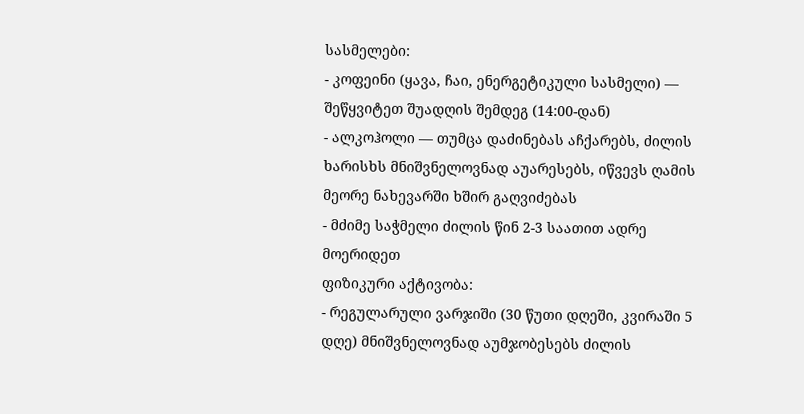სასმელები:
- კოფეინი (ყავა, ჩაი, ენერგეტიკული სასმელი) — შეწყვიტეთ შუადღის შემდეგ (14:00-დან)
- ალკოჰოლი — თუმცა დაძინებას აჩქარებს, ძილის ხარისხს მნიშვნელოვნად აუარესებს, იწვევს ღამის მეორე ნახევარში ხშირ გაღვიძებას
- მძიმე საჭმელი ძილის წინ 2-3 საათით ადრე მოერიდეთ
ფიზიკური აქტივობა:
- რეგულარული ვარჯიში (30 წუთი დღეში, კვირაში 5 დღე) მნიშვნელოვნად აუმჯობესებს ძილის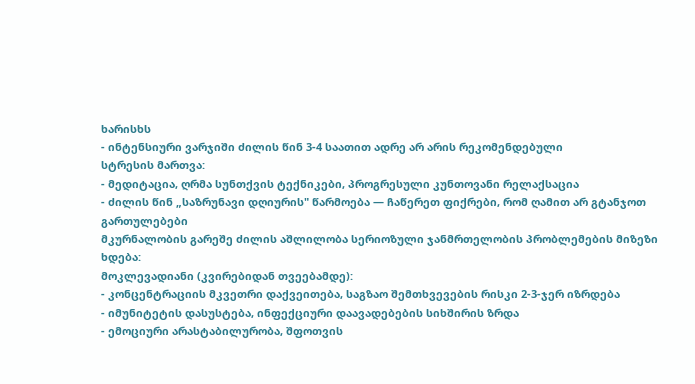ხარისხს
- ინტენსიური ვარჯიში ძილის წინ 3-4 საათით ადრე არ არის რეკომენდებული
სტრესის მართვა:
- მედიტაცია, ღრმა სუნთქვის ტექნიკები, პროგრესული კუნთოვანი რელაქსაცია
- ძილის წინ „საზრუნავი დღიურის" წარმოება — ჩაწერეთ ფიქრები, რომ ღამით არ გტანჯოთ
გართულებები
მკურნალობის გარეშე ძილის აშლილობა სერიოზული ჯანმრთელობის პრობლემების მიზეზი ხდება:
მოკლევადიანი (კვირებიდან თვეებამდე):
- კონცენტრაციის მკვეთრი დაქვეითება, საგზაო შემთხვევების რისკი 2-3-ჯერ იზრდება
- იმუნიტეტის დასუსტება, ინფექციური დაავადებების სიხშირის ზრდა
- ემოციური არასტაბილურობა, შფოთვის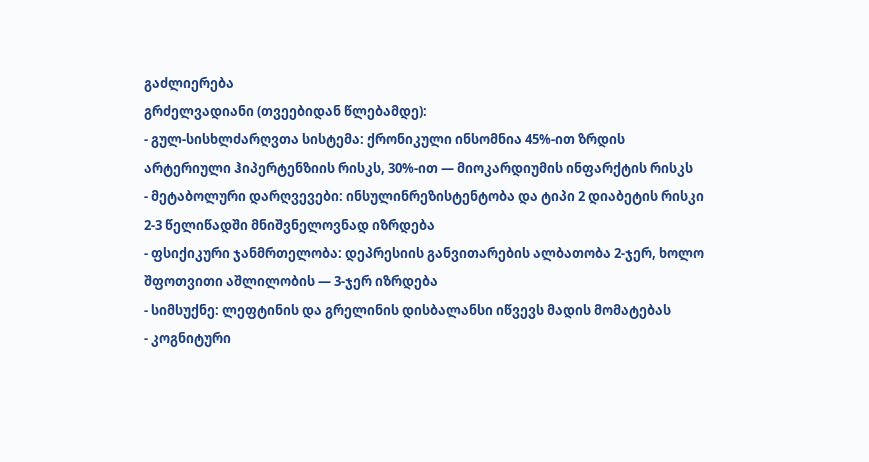გაძლიერება
გრძელვადიანი (თვეებიდან წლებამდე):
- გულ-სისხლძარღვთა სისტემა: ქრონიკული ინსომნია 45%-ით ზრდის არტერიული ჰიპერტენზიის რისკს, 30%-ით — მიოკარდიუმის ინფარქტის რისკს
- მეტაბოლური დარღვევები: ინსულინრეზისტენტობა და ტიპი 2 დიაბეტის რისკი 2-3 წელიწადში მნიშვნელოვნად იზრდება
- ფსიქიკური ჯანმრთელობა: დეპრესიის განვითარების ალბათობა 2-ჯერ, ხოლო შფოთვითი აშლილობის — 3-ჯერ იზრდება
- სიმსუქნე: ლეფტინის და გრელინის დისბალანსი იწვევს მადის მომატებას
- კოგნიტური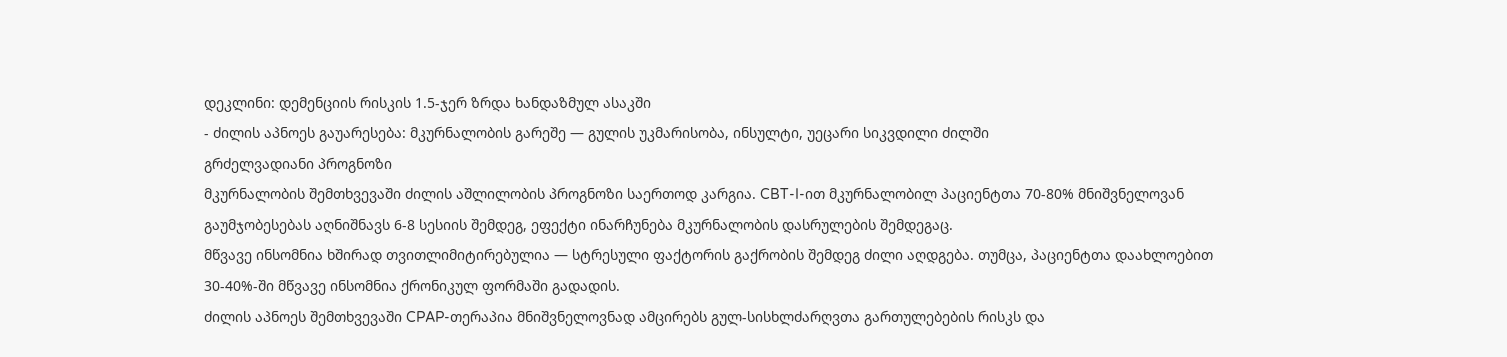დეკლინი: დემენციის რისკის 1.5-ჯერ ზრდა ხანდაზმულ ასაკში
- ძილის აპნოეს გაუარესება: მკურნალობის გარეშე — გულის უკმარისობა, ინსულტი, უეცარი სიკვდილი ძილში
გრძელვადიანი პროგნოზი
მკურნალობის შემთხვევაში ძილის აშლილობის პროგნოზი საერთოდ კარგია. CBT-I-ით მკურნალობილ პაციენტთა 70-80% მნიშვნელოვან გაუმჯობესებას აღნიშნავს 6-8 სესიის შემდეგ, ეფექტი ინარჩუნება მკურნალობის დასრულების შემდეგაც.
მწვავე ინსომნია ხშირად თვითლიმიტირებულია — სტრესული ფაქტორის გაქრობის შემდეგ ძილი აღდგება. თუმცა, პაციენტთა დაახლოებით 30-40%-ში მწვავე ინსომნია ქრონიკულ ფორმაში გადადის.
ძილის აპნოეს შემთხვევაში CPAP-თერაპია მნიშვნელოვნად ამცირებს გულ-სისხლძარღვთა გართულებების რისკს და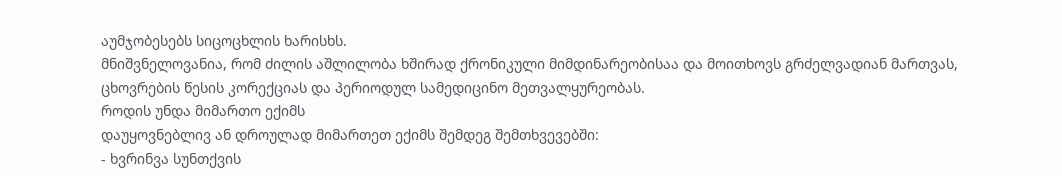აუმჯობესებს სიცოცხლის ხარისხს.
მნიშვნელოვანია, რომ ძილის აშლილობა ხშირად ქრონიკული მიმდინარეობისაა და მოითხოვს გრძელვადიან მართვას, ცხოვრების წესის კორექციას და პერიოდულ სამედიცინო მეთვალყურეობას.
როდის უნდა მიმართო ექიმს
დაუყოვნებლივ ან დროულად მიმართეთ ექიმს შემდეგ შემთხვევებში:
- ხვრინვა სუნთქვის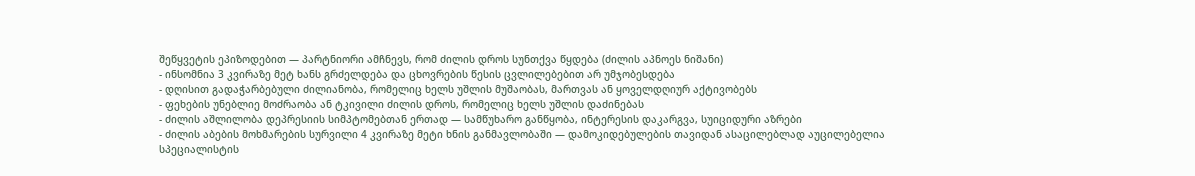შეწყვეტის ეპიზოდებით — პარტნიორი ამჩნევს, რომ ძილის დროს სუნთქვა წყდება (ძილის აპნოეს ნიშანი)
- ინსომნია 3 კვირაზე მეტ ხანს გრძელდება და ცხოვრების წესის ცვლილებებით არ უმჯობესდება
- დღისით გადაჭარბებული ძილიანობა, რომელიც ხელს უშლის მუშაობას, მართვას ან ყოველდღიურ აქტივობებს
- ფეხების უნებლიე მოძრაობა ან ტკივილი ძილის დროს, რომელიც ხელს უშლის დაძინებას
- ძილის აშლილობა დეპრესიის სიმპტომებთან ერთად — სამწუხარო განწყობა, ინტერესის დაკარგვა, სუიციდური აზრები
- ძილის აბების მოხმარების სურვილი 4 კვირაზე მეტი ხნის განმავლობაში — დამოკიდებულების თავიდან ასაცილებლად აუცილებელია სპეციალისტის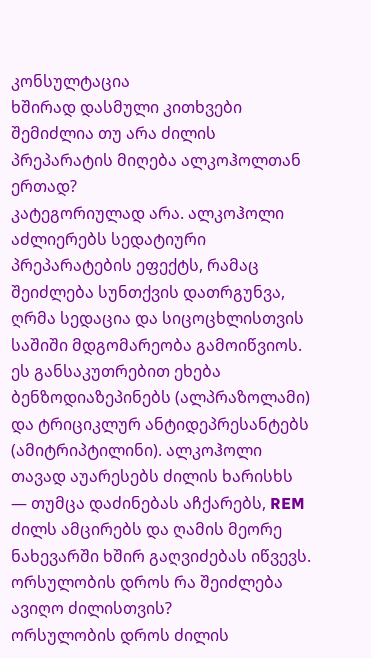კონსულტაცია
ხშირად დასმული კითხვები
შემიძლია თუ არა ძილის პრეპარატის მიღება ალკოჰოლთან ერთად?
კატეგორიულად არა. ალკოჰოლი აძლიერებს სედატიური პრეპარატების ეფექტს, რამაც შეიძლება სუნთქვის დათრგუნვა, ღრმა სედაცია და სიცოცხლისთვის საშიში მდგომარეობა გამოიწვიოს. ეს განსაკუთრებით ეხება ბენზოდიაზეპინებს (ალპრაზოლამი) და ტრიციკლურ ანტიდეპრესანტებს (ამიტრიპტილინი). ალკოჰოლი თავად აუარესებს ძილის ხარისხს — თუმცა დაძინებას აჩქარებს, REM ძილს ამცირებს და ღამის მეორე ნახევარში ხშირ გაღვიძებას იწვევს.
ორსულობის დროს რა შეიძლება ავიღო ძილისთვის?
ორსულობის დროს ძილის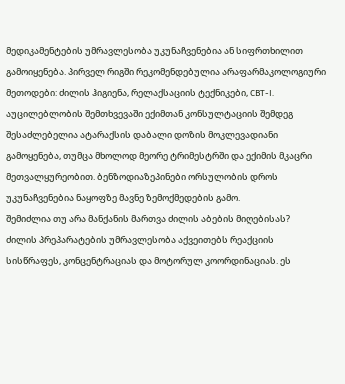მედიკამენტების უმრავლესობა უკუნაჩვენებია ან სიფრთხილით გამოიყენება. პირველ რიგში რეკომენდებულია არაფარმაკოლოგიური მეთოდები: ძილის ჰიგიენა, რელაქსაციის ტექნიკები, CBT-I. აუცილებლობის შემთხვევაში ექიმთან კონსულტაციის შემდეგ შესაძლებელია ატარაქსის დაბალი დოზის მოკლევადიანი გამოყენება, თუმცა მხოლოდ მეორე ტრიმესტრში და ექიმის მკაცრი მეთვალყურეობით. ბენზოდიაზეპინები ორსულობის დროს უკუნაჩვენებია ნაყოფზე მავნე ზემოქმედების გამო.
შემიძლია თუ არა მანქანის მართვა ძილის აბების მიღებისას?
ძილის პრეპარატების უმრავლესობა აქვეითებს რეაქციის სისწრაფეს, კონცენტრაციას და მოტორულ კოორდინაციას. ეს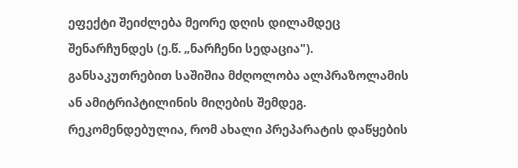ეფექტი შეიძლება მეორე დღის დილამდეც შენარჩუნდეს (ე.წ. „ნარჩენი სედაცია"). განსაკუთრებით საშიშია მძღოლობა ალპრაზოლამის ან ამიტრიპტილინის მიღების შემდეგ. რეკომენდებულია, რომ ახალი პრეპარატის დაწყების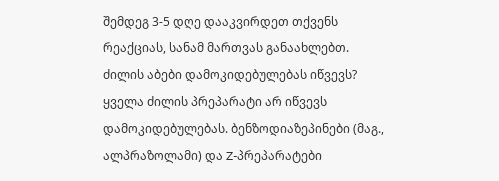შემდეგ 3-5 დღე დააკვირდეთ თქვენს რეაქციას, სანამ მართვას განაახლებთ.
ძილის აბები დამოკიდებულებას იწვევს?
ყველა ძილის პრეპარატი არ იწვევს დამოკიდებულებას. ბენზოდიაზეპინები (მაგ., ალპრაზოლამი) და Z-პრეპარატები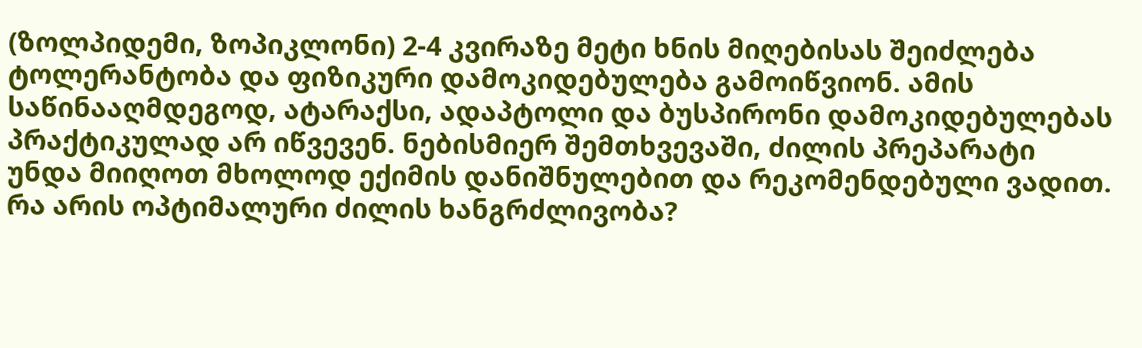(ზოლპიდემი, ზოპიკლონი) 2-4 კვირაზე მეტი ხნის მიღებისას შეიძლება ტოლერანტობა და ფიზიკური დამოკიდებულება გამოიწვიონ. ამის საწინააღმდეგოდ, ატარაქსი, ადაპტოლი და ბუსპირონი დამოკიდებულებას პრაქტიკულად არ იწვევენ. ნებისმიერ შემთხვევაში, ძილის პრეპარატი უნდა მიიღოთ მხოლოდ ექიმის დანიშნულებით და რეკომენდებული ვადით.
რა არის ოპტიმალური ძილის ხანგრძლივობა?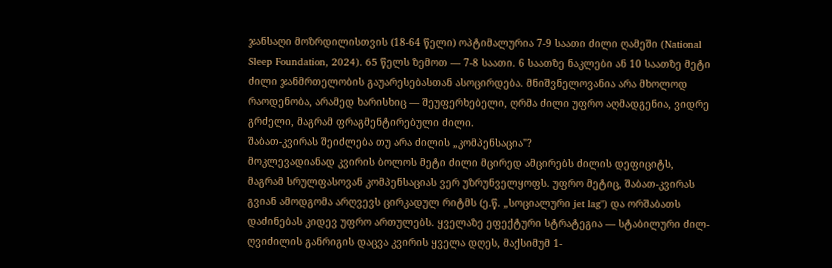ჯანსაღი მოზრდილისთვის (18-64 წელი) ოპტიმალურია 7-9 საათი ძილი ღამეში (National Sleep Foundation, 2024). 65 წელს ზემოთ — 7-8 საათი. 6 საათზე ნაკლები ან 10 საათზე მეტი ძილი ჯანმრთელობის გაუარესებასთან ასოცირდება. მნიშვნელოვანია არა მხოლოდ რაოდენობა, არამედ ხარისხიც — შეუფერხებელი, ღრმა ძილი უფრო აღმადგენია, ვიდრე გრძელი, მაგრამ ფრაგმენტირებული ძილი.
შაბათ-კვირას შეიძლება თუ არა ძილის „კომპენსაცია"?
მოკლევადიანად კვირის ბოლოს მეტი ძილი მცირედ ამცირებს ძილის დეფიციტს, მაგრამ სრულფასოვან კომპენსაციას ვერ უზრუნველყოფს. უფრო მეტიც, შაბათ-კვირას გვიან ამოდგომა არღვევს ცირკადულ რიტმს (ე.წ. „სოციალური jet lag") და ორშაბათს დაძინებას კიდევ უფრო ართულებს. ყველაზე ეფექტური სტრატეგია — სტაბილური ძილ-ღვიძილის განრიგის დაცვა კვირის ყველა დღეს, მაქსიმუმ 1-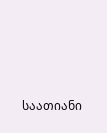საათიანი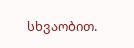სხვაობით.